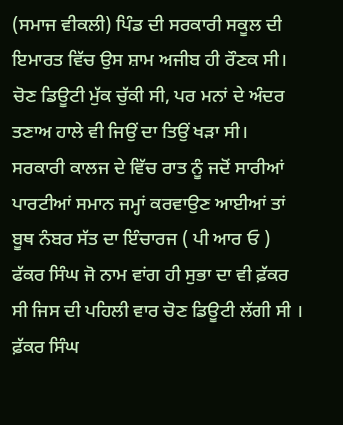(ਸਮਾਜ ਵੀਕਲੀ) ਪਿੰਡ ਦੀ ਸਰਕਾਰੀ ਸਕੂਲ ਦੀ ਇਮਾਰਤ ਵਿੱਚ ਉਸ ਸ਼ਾਮ ਅਜੀਬ ਹੀ ਰੌਣਕ ਸੀ। ਚੋਣ ਡਿਊਟੀ ਮੁੱਕ ਚੁੱਕੀ ਸੀ, ਪਰ ਮਨਾਂ ਦੇ ਅੰਦਰ ਤਣਾਅ ਹਾਲੇ ਵੀ ਜਿਉਂ ਦਾ ਤਿਉਂ ਖੜਾ ਸੀ। ਸਰਕਾਰੀ ਕਾਲਜ ਦੇ ਵਿੱਚ ਰਾਤ ਨੂੰ ਜਦੋਂ ਸਾਰੀਆਂ ਪਾਰਟੀਆਂ ਸਮਾਨ ਜਮ੍ਹਾਂ ਕਰਵਾਉਣ ਆਈਆਂ ਤਾਂ ਬੂਥ ਨੰਬਰ ਸੱਤ ਦਾ ਇੰਚਾਰਜ ( ਪੀ ਆਰ ਓ ) ਫੱਕਰ ਸਿੰਘ ਜੋ ਨਾਮ ਵਾਂਗ ਹੀ ਸੁਭਾ ਦਾ ਵੀ ਫ਼ੱਕਰ ਸੀ ਜਿਸ ਦੀ ਪਹਿਲੀ ਵਾਰ ਚੋਣ ਡਿਊਟੀ ਲੱਗੀ ਸੀ । ਫ਼ੱਕਰ ਸਿੰਘ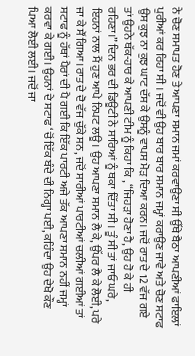ਨੇ ਚੋਣ ਸਮਾਪਤ ਹੋਣ ਤੇ ਆਪਣਾ ਸਮਾਨ ਜਮਾਂ ਕਰਵਾਉਣਾ ਸੀ ਉੱਥੇ ਬੈਠਾ ਆਪਣੀਆਂ ਫਾਇਲਾਂ ਪੁਰੀਆਂ ਕਰ ਰਿਹਾ ਸੀ । ਜਦੋਂ ਵੀ ਉਹ ਬਾਰ ਬਾਰ ਸਮਾਨ ਜਮ੍ਹਾਂ ਕਰਾਉਣ ਜਾਵੇ ਅਤੇ ਚੋਣ ਸਟਾਫ ਉਸ ਕੁਝ ਨਾ ਕੁਝ ਘਾਟ ਦੱਸ ਕੇ ਉਸਨੂੰ ਵਾਪਸ ਮੋੜ ਦਿਆ ਕਰਨ। ਜਦੋਂ ਰਾਤ ਦੇ 12 ਵੱਜ ਗਏ ਤਾਂ ਉਹਨੇ ਥੱਕ-ਹਾਰ ਕੇ ਆਪਣੀ ਟੀਮ ਨੂੰ ਕਿਹਾ ਕਿ , “ਜਿਹੜਾ ਹੋਣਾ ਹੈ, ਉਹ ਹੋ ਕੇ ਹੀ ਰਹਿਣਾ।” ਦਿਨ ਭਰ ਦੀ ਡਿਊਟੀ ਨੇ ਸਾਰਿਆਂ ਨੂੰ ਥਕਾ ਦਿੱਤਾ ਸੀ। ਤੂੰ ਸੀ ਤਾਂ ਜਾਓ ਘਰੇ, ਇਹਨਾਂ ਨਾਲ ਮੈਂ ਹੁਣ ਆਪੇ ਨਿਪਟ ਲਊ। ਉਹ ਆਪਣਾ ਸਮਾਨ ਲੈ ਕੇ, ਉੱਪਰ ਲੈ ਕੇ ਲੋਈ, ਪਰੇ ਜਾ ਕੇ ਸੌਂ ਗਿਆ।ਰਾਤ ਦੇ ਦੋ ਵੱਜ ਚੁੱਕੇ ਸਨ, ਜਦੋਂ ਸਾਰੀਆਂ ਪਾਰਟੀਆਂ ਚਲੀਆਂ ਗਈਆਂ ਤਾਂ ਸਟਾਫ ਨੂੰ ਹੱਥਾਂ ਪੈਰਾਂ ਦੀ ਪੈ ਗਈ ਕਿ ਇੱਕ ਪਾਰਟੀ ਅਜੇ ਤੱਕ ਆਪਣਾ ਸਮਾਨ ਨਹੀਂ ਜਮ੍ਹਾਂ ਕਰਵਾ ਕੇ ਗਈ। ਉਹਨਾਂ ਦੇ ਸਟਾਫ ‘ਚੋਂ ਇੱਕ ਬੰਦੇ ਦੀ ਨਿਗ੍ਹਾ ਪਈ, ਕਹਿੰਦਾ ਉਹ ਦੇਖੋ ਕੌਣ ਪਿਆ ਲੋਈ ਲਈ। ਜਦੋਂ ਜਾ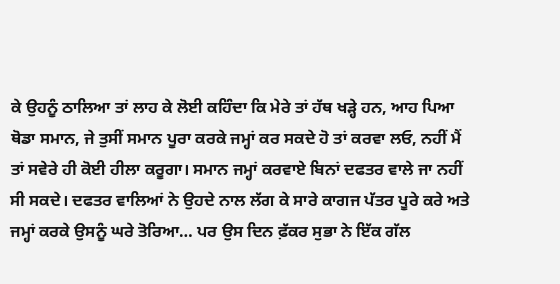ਕੇ ਉਹਨੂੰ ਠਾਲਿਆ ਤਾਂ ਲਾਹ ਕੇ ਲੋਈ ਕਹਿੰਦਾ ਕਿ ਮੇਰੇ ਤਾਂ ਹੱਥ ਖੜ੍ਹੇ ਹਨ, ਆਹ ਪਿਆ ਥੋਡਾ ਸਮਾਨ, ਜੇ ਤੁਸੀਂ ਸਮਾਨ ਪੂਰਾ ਕਰਕੇ ਜਮ੍ਹਾਂ ਕਰ ਸਕਦੇ ਹੋ ਤਾਂ ਕਰਵਾ ਲਓ, ਨਹੀਂ ਮੈਂ ਤਾਂ ਸਵੇਰੇ ਹੀ ਕੋਈ ਹੀਲਾ ਕਰੂਗਾ। ਸਮਾਨ ਜਮ੍ਹਾਂ ਕਰਵਾਏ ਬਿਨਾਂ ਦਫਤਰ ਵਾਲੇ ਜਾ ਨਹੀਂ ਸੀ ਸਕਦੇ। ਦਫਤਰ ਵਾਲਿਆਂ ਨੇ ਉਹਦੇ ਨਾਲ ਲੱਗ ਕੇ ਸਾਰੇ ਕਾਗਜ ਪੱਤਰ ਪੂਰੇ ਕਰੇ ਅਤੇ ਜਮ੍ਹਾਂ ਕਰਕੇ ਉਸਨੂੰ ਘਰੇ ਤੋਰਿਆ… ਪਰ ਉਸ ਦਿਨ ਫ਼ੱਕਰ ਸੁਭਾ ਨੇ ਇੱਕ ਗੱਲ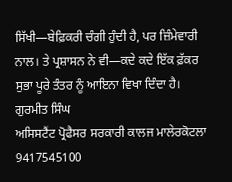ਸਿੱਖੀ—ਬੇਫ਼ਿਕਰੀ ਚੰਗੀ ਹੁੰਦੀ ਹੈ, ਪਰ ਜ਼ਿੰਮੇਵਾਰੀ ਨਾਲ। ਤੇ ਪ੍ਰਸ਼ਾਸਨ ਨੇ ਵੀ—ਕਦੇ ਕਦੇ ਇੱਕ ਫ਼ੱਕਰ ਸੁਭਾ ਪੂਰੇ ਤੰਤਰ ਨੂੰ ਆਇਨਾ ਵਿਖਾ ਦਿੰਦਾ ਹੈ।
ਗੁਰਮੀਤ ਸਿੰਘ
ਅਸਿਸਟੈਂਟ ਪ੍ਰੋਫੈਸਰ ਸਰਕਾਰੀ ਕਾਲਜ ਮਾਲੇਰਕੋਟਲਾ
9417545100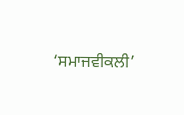‘ਸਮਾਜਵੀਕਲੀ’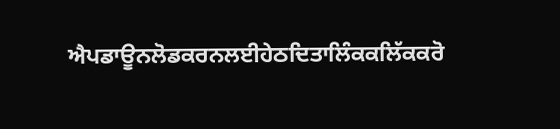ਐਪਡਾਊਨਲੋਡਕਰਨਲਈਹੇਠਦਿਤਾਲਿੰਕਕਲਿੱਕਕਰੋ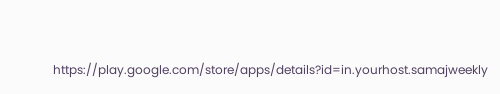https://play.google.com/store/apps/details?id=in.yourhost.samajweekly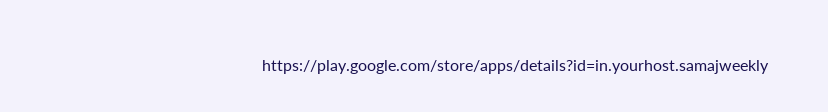https://play.google.com/store/apps/details?id=in.yourhost.samajweekly